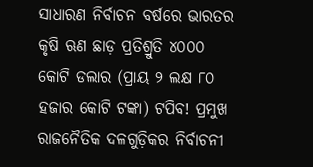ସାଧାରଣ ନିର୍ବାଚନ ବର୍ଷରେ ଭାରତର କୃଷି ଋଣ ଛାଡ଼ ପ୍ରତିଶ୍ରୁତି ୪୦୦୦ କୋଟି ଡଲାର (ପ୍ରାୟ ୨ ଲକ୍ଷ ୮୦ ହଜାର କୋଟି ଟଙ୍କା) ଟପିବ! ପ୍ରମୁଖ ରାଜନୈତିକ ଦଳଗୁଡ଼ିକର ନିର୍ବାଚନୀ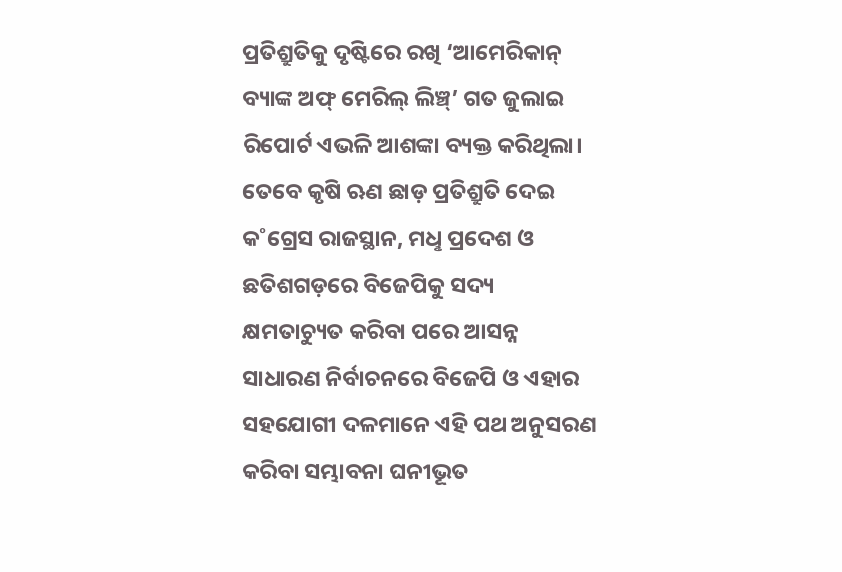ପ୍ରତିଶ୍ରୁତିକୁ ଦୃଷ୍ଟିରେ ରଖି ‘ଆମେରିକାନ୍ ବ୍ୟାଙ୍କ ଅଫ୍ ମେରିଲ୍ ଲିଞ୍ଚ୍’ ଗତ ଜୁଲାଇ ରିପୋର୍ଟ ଏଭଳି ଆଶଙ୍କା ବ୍ୟକ୍ତ କରିଥିଲା। ତେବେ କୃଷି ଋଣ ଛାଡ଼ ପ୍ରତିଶ୍ରୁତି ଦେଇ କ˚ଗ୍ରେସ ରାଜସ୍ଥାନ, ମଧୢ ପ୍ରଦେଶ ଓ ଛତିଶଗଡ଼ରେ ବିଜେପିକୁ ସଦ୍ୟ କ୍ଷମତାଚ୍ୟୁତ କରିବା ପରେ ଆସନ୍ନ ସାଧାରଣ ନିର୍ବାଚନରେ ବିଜେପି ଓ ଏହାର ସହଯୋଗୀ ଦଳମାନେ ଏହି ପଥ ଅନୁସରଣ କରିବା ସମ୍ଭାବନା ଘନୀଭୂତ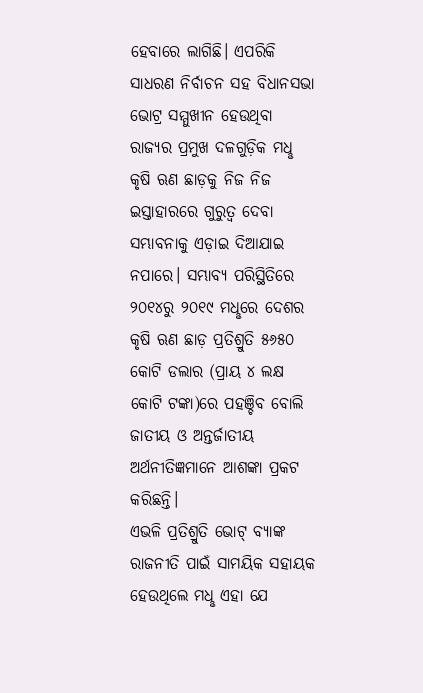ହେବାରେ ଲାଗିଛି। ଏପରିକି ସାଧରଣ ନିର୍ବାଚନ ସହ ବିଧାନସଭା ଭୋଟ୍ର ସମ୍ମୁଖୀନ ହେଉଥିବା ରାଜ୍ୟର ପ୍ରମୁଖ ଦଳଗୁଡ଼ିକ ମଧୢ କୃଷି ଋଣ ଛାଡ଼କୁ ନିଜ ନିଜ ଇସ୍ତାହାରରେ ଗୁରୁତ୍ବ ଦେବା ସମ୍ଭାବନାକୁ ଏଡ଼ାଇ ଦିଆଯାଇ ନପାରେ। ସମ୍ଭାବ୍ୟ ପରିସ୍ଥିତିରେ ୨୦୧୪ରୁ ୨୦୧୯ ମଧୢରେ ଦେଶର କୃଷି ଋଣ ଛାଡ଼ ପ୍ରତିଶ୍ରୁତି ୫୬୫୦ କୋଟି ଡଲାର (ପ୍ରାୟ ୪ ଲକ୍ଷ କୋଟି ଟଙ୍କା)ରେ ପହଞ୍ଚିବ ବୋଲି ଜାତୀୟ ଓ ଅନ୍ତର୍ଜାତୀୟ ଅର୍ଥନୀତିଜ୍ଞମାନେ ଆଶଙ୍କା ପ୍ରକଟ କରିଛନ୍ତି।
ଏଭଳି ପ୍ରତିଶ୍ରୁତି ଭୋଟ୍ ବ୍ୟାଙ୍କ ରାଜନୀତି ପାଇଁ ସାମୟିକ ସହାୟକ ହେଉଥିଲେ ମଧୢ ଏହା ଯେ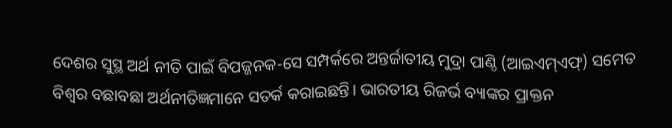ଦେଶର ସୁସ୍ଥ ଅର୍ଥ ନୀତି ପାଇଁ ବିପଜ୍ଜନକ-ସେ ସମ୍ପର୍କରେ ଅନ୍ତର୍ଜାତୀୟ ମୁଦ୍ରା ପାଣ୍ଠି (ଆଇଏମ୍ଏଫ୍) ସମେତ ବିଶ୍ବର ବଛାବଛା ଅର୍ଥନୀତିଜ୍ଞମାନେ ସତର୍କ କରାଇଛନ୍ତି। ଭାରତୀୟ ରିଜର୍ଭ ବ୍ୟାଙ୍କର ପ୍ରାକ୍ତନ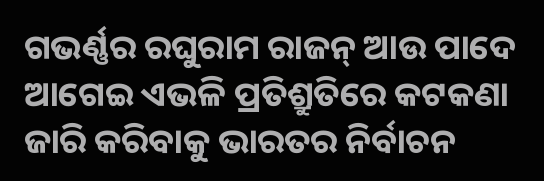ଗଭର୍ଣ୍ଣର ରଘୁରାମ ରାଜନ୍ ଆଉ ପାଦେ ଆଗେଇ ଏଭଳି ପ୍ରତିଶ୍ରୁତିରେ କଟକଣା ଜାରି କରିବାକୁ ଭାରତର ନିର୍ବାଚନ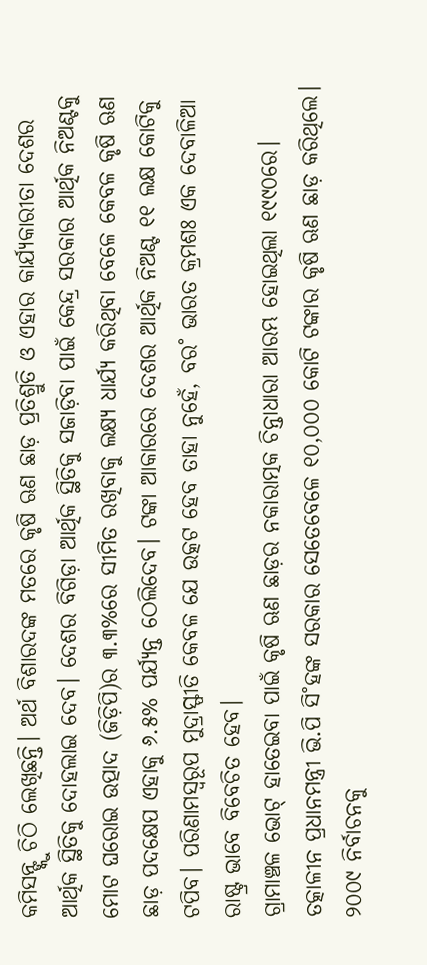କମିସନ୍ଙ୍କୁ ଚିଠି ଲେଖିଛନ୍ତି। ଅର୍ଥ ବିଶାରଦଙ୍କ ମତରେ କୃଷି ଋଣ ଛାଡ଼ ପ୍ରତିଶ୍ରୁତି ଓ ଏହାର କାର୍ଯ୍ୟକାରୀତା ଦେଶର ଆର୍ଥିକ ସ୍ଥିତିକୁ ଦୋହଲାଇ ଦେବ। ଦେଶର ବିଗିଡ଼ା ଆର୍ଥିକ ସ୍ଥିତିକୁ ସଜାଡ଼ିବା ପାଇଁ କେନ୍ଦ୍ର ସରକାର ଆର୍ଥିକ ନିଅଣ୍ଟକୁ ମୋଟ ଘରୋଇ ଉତ୍ପାଦ (ଜିଡ଼ିପି)ର ୩.୩%ରେ ସୀମିତ ରଖିବାକୁ ଲକ୍ଷ୍ୟ ଧାର୍ଯ୍ୟ କରିଥିବା ବେଳେ କେବଳ କୃଷି ଋଣ ଛାଡ଼ ପଦକ୍ଷେପ ଏହାକୁ ୬.୫% ପର୍ଯ୍ୟନ୍ତ ଠେଲିଦେବ। ଟଙ୍କା ଆକାରରେ ଦେଶର ଆର୍ଥିକ ନିଅଣ୍ଟ ୧୧ ଲକ୍ଷ କୋଟିକୁ ଟପିବ। ପରିଣାମସ୍ବରୂପ ମୁଦ୍ରାସ୍ଫୀତି କେବଳ ଯେ ଉତ୍କଟ ହେବ ତାହା ନୁହେଁ, ବର˚ ଭାରତ କ୍ରମଶଃ ଏକ ଦେବାଳିଆ ରାଷ୍ଟ୍ର ଭାବେ ବିବେଚିତ ହେବ।
ଗ୍ରାମାଞ୍ଚଳ ଭୋଟ୍ ହାତେଇବା ପାଇଁ କୃଷି ଋଣ ଛାଡ଼ର ନକାରାତ୍ମକ ଚିନ୍ତାଧାରା ଆରମ୍ଭ ହୋଇଥିଲା ୧୯୯୦ରେ। ତତ୍କାଳୀନ ପ୍ରଧାନମନ୍ତ୍ରୀ ଭି.ପି ସି˚ହଙ୍କ ସରକାର ସେତେବେଳେ ୧୦,୦୦୦ କୋଟି ଟଙ୍କାର କୃଷି ଋଣ ଛାଡ଼ କରିଥିଲେ। ୨୦୦୯ ନିର୍ବାଚନକୁ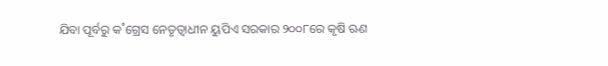ଯିବା ପୂର୍ବରୁ କ˚ଗ୍ରେସ ନେତୃତ୍ବାଧୀନ ୟୁପିଏ ସରକାର ୨୦୦୮ରେ କୃଷି ଋଣ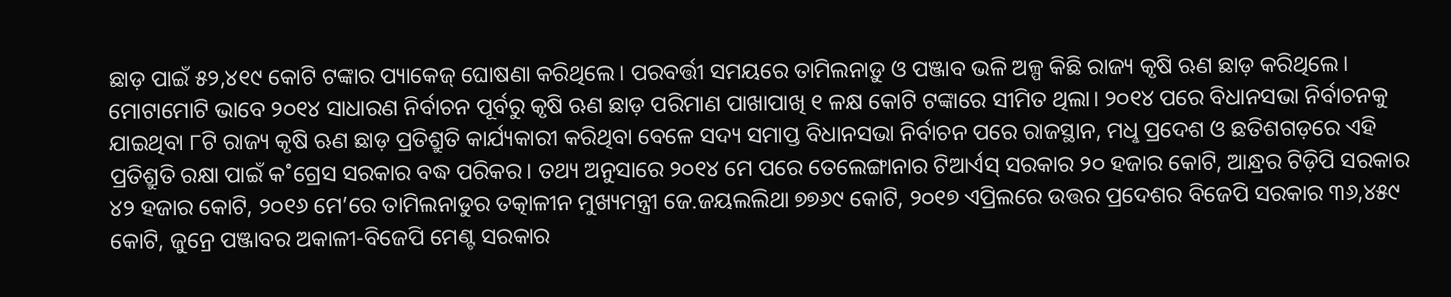ଛାଡ଼ ପାଇଁ ୫୨,୪୧୯ କୋଟି ଟଙ୍କାର ପ୍ୟାକେଜ୍ ଘୋଷଣା କରିଥିଲେ। ପରବର୍ତ୍ତୀ ସମୟରେ ତାମିଲନାଡ଼ୁ ଓ ପଞ୍ଜାବ ଭଳି ଅଳ୍ପ କିଛି ରାଜ୍ୟ କୃଷି ଋଣ ଛାଡ଼ କରିଥିଲେ। ମୋଟାମୋଟି ଭାବେ ୨୦୧୪ ସାଧାରଣ ନିର୍ବାଚନ ପୂର୍ବରୁ କୃଷି ଋଣ ଛାଡ଼ ପରିମାଣ ପାଖାପାଖି ୧ ଳକ୍ଷ କୋଟି ଟଙ୍କାରେ ସୀମିତ ଥିଲା। ୨୦୧୪ ପରେ ବିଧାନସଭା ନିର୍ବାଚନକୁ ଯାଇଥିବା ୮ଟି ରାଜ୍ୟ କୃଷି ଋଣ ଛାଡ଼ ପ୍ରତିଶ୍ରୁତି କାର୍ଯ୍ୟକାରୀ କରିଥିବା ବେଳେ ସଦ୍ୟ ସମାପ୍ତ ବିଧାନସଭା ନିର୍ବାଚନ ପରେ ରାଜସ୍ଥାନ, ମଧୢ ପ୍ରଦେଶ ଓ ଛତିଶଗଡ଼ରେ ଏହି ପ୍ରତିଶ୍ରୁତି ରକ୍ଷା ପାଇଁ କ˚ଗ୍ରେସ ସରକାର ବଦ୍ଧ ପରିକର। ତଥ୍ୟ ଅନୁସାରେ ୨୦୧୪ ମେ ପରେ ତେଲେଙ୍ଗାନାର ଟିଆର୍ଏସ୍ ସରକାର ୨୦ ହଜାର କୋଟି, ଆନ୍ଧ୍ରର ଟିଡ଼ିପି ସରକାର ୪୨ ହଜାର କୋଟି, ୨୦୧୬ ମେ’ରେ ତାମିଲନାଡୁର ତତ୍କାଳୀନ ମୁଖ୍ୟମନ୍ତ୍ରୀ ଜେ.ଜୟଲଲିଥା ୭୭୬୯ କୋଟି, ୨୦୧୭ ଏପ୍ରିଲରେ ଉତ୍ତର ପ୍ରଦେଶର ବିଜେପି ସରକାର ୩୬,୪୫୯ କୋଟି, ଜୁନ୍ରେ ପଞ୍ଜାବର ଅକାଳୀ-ବିଜେପି ମେଣ୍ଟ ସରକାର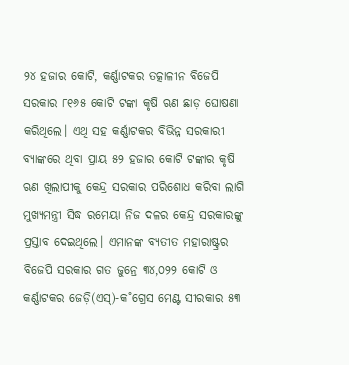୨୪ ହଜାର କୋଟି, କର୍ଣ୍ଣାଟକର ତତ୍କାଳୀନ ବିଜେପି ସରକାର ୮୧୬୫ କୋଟି ଟଙ୍କା କୃଷି ଋଣ ଛାଡ଼ ଘୋଷଣା କରିଥିଲେ। ଏଥି ସହ କର୍ଣ୍ଣାଟକର ବିଭିନ୍ନ ସରକାରୀ ବ୍ୟାଙ୍କରେ ଥିବା ପ୍ରାୟ ୫୨ ହଜାର କୋଟି ଟଙ୍କାର କୃଷି ଋଣ ଖିଲାପୀକୁ କେନ୍ଦ୍ର ସରକାର ପରିଶୋଧ କରିବା ଲାଗି ମୁଖ୍ୟମନ୍ତ୍ରୀ ସିଦ୍ଧ ରମେୟା ନିଜ ଦଳର କେନ୍ଦ୍ର ସରକାରଙ୍କୁ ପ୍ରସ୍ତାବ ଦେଇଥିଲେ। ଏମାନଙ୍କ ବ୍ୟତୀତ ମହାରାଷ୍ଟ୍ରର ବିଜେପି ସରକାର ଗତ ଜୁନ୍ରେ ୩୪,୦୨୨ କୋଟି ଓ କର୍ଣ୍ଣାଟକର ଜେଡ଼ି(ଏସ୍)-କ˚ଗ୍ରେସ ମେଣ୍ଟ ସୀରକାର ୫୩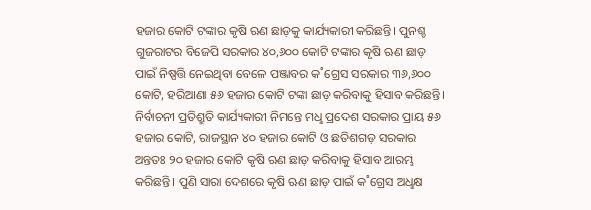ହଜାର କୋଟି ଟଙ୍କାର କୃଷି ଋଣ ଛାଡ଼କୁ କାର୍ଯ୍ୟକାରୀ କରିଛନ୍ତି। ପୁନଶ୍ଚ ଗୁଜରାଟର ବିଜେପି ସରକାର ୪୦,୬୦୦ କୋଟି ଟଙ୍କାର କୃଷି ଋଣ ଛାଡ଼ ପାଇଁ ନିଷ୍ପତ୍ତି ନେଇଥିବା ବେଳେ ପଞ୍ଜାବର କ˚ଗ୍ରେସ ସରକାର ୩୬,୬୦୦ କୋଟି, ହରିଆଣା ୫୬ ହଜାର କୋଟି ଟଙ୍କା ଛାଡ଼ କରିବାକୁ ହିସାବ କରିଛନ୍ତି। ନିର୍ବାଚନୀ ପ୍ରତିଶ୍ରୁତି କାର୍ଯ୍ୟକାରୀ ନିମନ୍ତେ ମଧୢ ପ୍ରଦେଶ ସରକାର ପ୍ରାୟ ୫୬ ହଜାର କୋଟି, ରାଜସ୍ଥାନ ୪୦ ହଜାର କୋଟି ଓ ଛତିଶଗଡ଼ ସରକାର ଅନ୍ତତଃ ୨୦ ହଜାର କୋଟି କୃଷି ଋଣ ଛାଡ଼ କରିବାକୁ ହିସାବ ଆରମ୍ଭ କରିଛନ୍ତି। ପୁଣି ସାରା ଦେଶରେ କୃଷି ଋଣ ଛାଡ଼ ପାଇଁ କ˚ଗ୍ରେସ ଅଧୢକ୍ଷ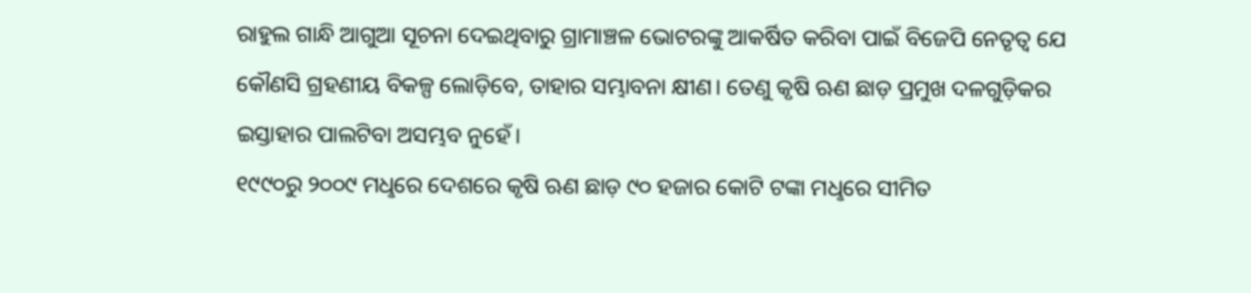ରାହୁଲ ଗାନ୍ଧି ଆଗୁଆ ସୂଚନା ଦେଇଥିବାରୁ ଗ୍ରାମାଞ୍ଚଳ ଭୋଟରଙ୍କୁ ଆକର୍ଷିତ କରିବା ପାଇଁ ବିଜେପି ନେତୃତ୍ବ ଯେ କୌଣସି ଗ୍ରହଣୀୟ ବିକଳ୍ପ ଲୋଡ଼ିବେ, ତାହାର ସମ୍ଭାବନା କ୍ଷୀଣ। ତେଣୁ କୃଷି ଋଣ ଛାଡ଼ ପ୍ରମୁଖ ଦଳଗୁଡ଼ିକର ଇସ୍ତାହାର ପାଲଟିବା ଅସମ୍ଭବ ନୁହେଁ।
୧୯୯୦ରୁ ୨୦୦୯ ମଧୢରେ ଦେଶରେ କୃଷି ଋଣ ଛାଡ଼ ୯୦ ହଜାର କୋଟି ଟଙ୍କା ମଧୢରେ ସୀମିତ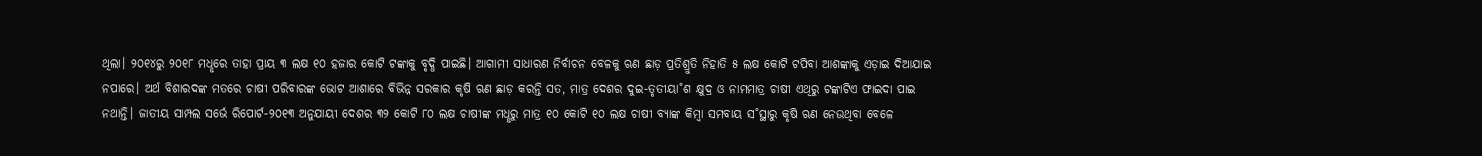ଥିଲା। ୨୦୧୪ରୁ ୨୦୧୮ ମଧୢରେ ତାହା ପ୍ରାୟ ୩ ଲକ୍ଷ ୧୦ ହଜାର କୋଟି ଟଙ୍କାକୁ ବୃଦ୍ଧି ପାଇଛି। ଆଗାମୀ ସାଧାରଣ ନିର୍ବାଚନ ବେଳକୁ ଋଣ ଛାଡ଼ ପ୍ରତିଶ୍ରୁତି ନିହାତି ୫ ଲକ୍ଷ କୋଟି ଟପିବା ଆଶଙ୍କାକୁ ଏଡ଼ାଇ ଦିଆଯାଇ ନପାରେ। ଅର୍ଥ ବିଶାରଦଙ୍କ ମତରେ ଚାଷୀ ପରିବାରଙ୍କ ଭୋଟ ଆଶାରେ ବିଭିନ୍ନ ସରକାର କୃଷି ଋଣ ଛାଡ଼ କରନ୍ତି ସତ, ମାତ୍ର ଦେଶର ଦୁଇ-ତୃତୀୟା˚ଶ କ୍ଷୁଦ୍ର ଓ ନାମମାତ୍ର ଚାଷୀ ଏଥିରୁ ଟଙ୍କାଟିଏ ଫାଇଦା ପାଇ ନଥାନ୍ତି। ଜାତୀୟ ସାମ୍ପଲ ସର୍ଭେ ରିପୋର୍ଟ-୨୦୧୩ ଅନୁଯାୟୀ ଦେଶର ୩୨ କୋଟି ୮୦ ଲକ୍ଷ ଚାଷୀଙ୍କ ମଧୢରୁ ମାତ୍ର ୧୦ କୋଟି ୧୦ ଲକ୍ଷ ଚାଷୀ ବ୍ୟାଙ୍କ କିମ୍ବା ସମବାୟ ସ˚ସ୍ଥାରୁ କୃଷି ଋଣ ନେଉଥିବା ବେଳେ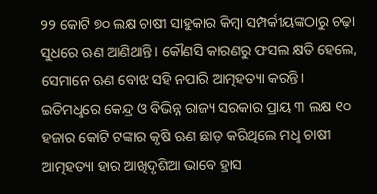୨୨ କୋଟି ୭୦ ଲକ୍ଷ ଚାଷୀ ସାହୁକାର କିମ୍ବା ସମ୍ପର୍କୀୟଙ୍କଠାରୁ ଚଢ଼ା ସୁଧରେ ଋଣ ଆଣିଥାନ୍ତି। କୌଣସି କାରଣରୁ ଫସଲ କ୍ଷତି ହେଲେ, ସେମାନେ ଋଣ ବୋଝ ସହି ନପାରି ଆତ୍ମହତ୍ୟା କରନ୍ତି। ଇତିମଧୢରେ କେନ୍ଦ୍ର ଓ ବିଭିନ୍ନ ରାଜ୍ୟ ସରକାର ପ୍ରାୟ ୩ ଲକ୍ଷ ୧୦ ହଜାର କୋଟି ଟଙ୍କାର କୃଷି ଋଣ ଛାଡ଼ କରିଥିଲେ ମଧୢ ଚାଷୀ ଆତ୍ମହତ୍ୟା ହାର ଆଖିଦୃଶିଆ ଭାବେ ହ୍ରାସ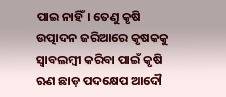ପାଇ ନାହିଁ। ତେଣୁ କୃଷି ଉତ୍ପାଦନ ଜରିଆରେ କୃଷକକୁ ସ୍ବାବଲମ୍ବୀ କରିବା ପାଇଁ କୃଷି ଋଣ ଛାଡ଼ ପଦକ୍ଷେପ ଆଦୌ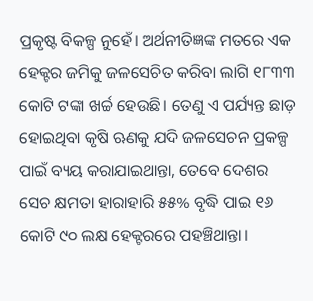ପ୍ରକୃଷ୍ଟ ବିକଳ୍ପ ନୁହେଁ। ଅର୍ଥନୀତିଜ୍ଞଙ୍କ ମତରେ ଏକ ହେକ୍ଟର ଜମିକୁ ଜଳସେଚିତ କରିବା ଲାଗି ୧୮୩୩ କୋଟି ଟଙ୍କା ଖର୍ଚ୍ଚ ହେଉଛି। ତେଣୁ ଏ ପର୍ଯ୍ୟନ୍ତ ଛାଡ଼ ହୋଇଥିବା କୃଷି ଋଣକୁ ଯଦି ଜଳସେଚନ ପ୍ରକଳ୍ପ ପାଇଁ ବ୍ୟୟ କରାଯାଇଥାନ୍ତା, ତେବେ ଦେଶର ସେଚ କ୍ଷମତା ହାରାହାରି ୫୫% ବୃଦ୍ଧି ପାଇ ୧୬ କୋଟି ୯୦ ଲକ୍ଷ ହେକ୍ଟରରେ ପହଞ୍ଚିଥାନ୍ତା।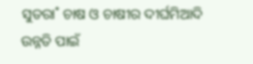ସୁତରା˚ ଚାଷ ଓ ଚାଷୀର ଦୀର୍ଘମିଆଦି ଉନ୍ନତି ପାଇଁ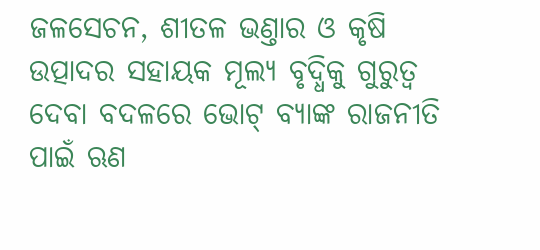ଜଳସେଚନ, ଶୀତଳ ଭଣ୍ତାର ଓ କୃଷି ଉତ୍ପାଦର ସହାୟକ ମୂଲ୍ୟ ବୃଦ୍ଧିକୁ ଗୁରୁତ୍ବ ଦେବା ବଦଳରେ ଭୋଟ୍ ବ୍ୟାଙ୍କ ରାଜନୀତି ପାଇଁ ଋଣ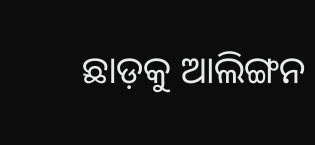ଛାଡ଼କୁ ଆଲିଙ୍ଗନ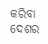କରିବା ଦେଶର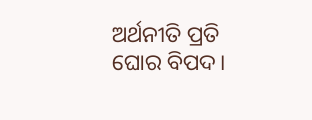ଅର୍ଥନୀତି ପ୍ରତି ଘୋର ବିପଦ।